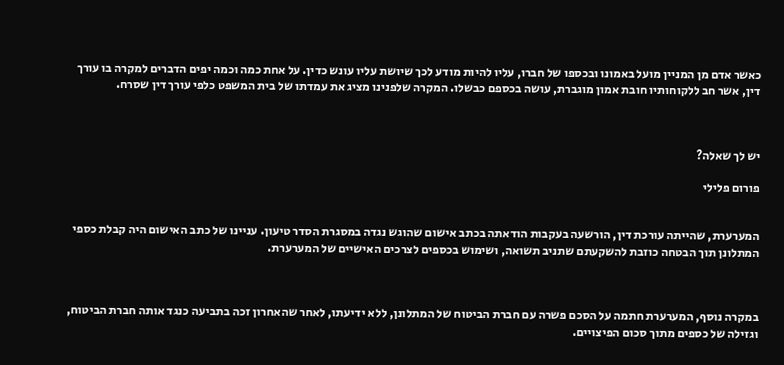כאשר אדם מן המניין מועל באמונו ובכספו של חברו, עליו להיות מודע לכך שיושת עליו עונש כדין. על אחת כמה וכמה יפים הדברים למקרה בו עורך דין, אשר חב ללקוחותיו חובת אמון מוגברת, עושה בכספם כבשלו. המקרה שלפנינו מציג את עמדתו של בית המשפט כלפי עורך דין שסרח.



יש לך שאלה?

פורום פלילי


המערערת, שהייתה עורכת דין, הורשעה בעקבות הודאתה בכתב אישום שהוגש נגדה במסגרת הסדר טיעון. עניינו של כתב האישום היה קבלת כספי המתלונן תוך הבטחה כוזבת להשקעתם שתניב תשואה, ושימוש בכספים לצרכים האישיים של המערערת.



במקרה נוסף, המערערת חתמה על הסכם פשרה עם חברת הביטוח של המתלונן, ללא ידיעתו, לאחר שהאחרון זכה בתביעה כנגד אותה חברת הביטוח, וגזילה של כספים מתוך סכום הפיצויים.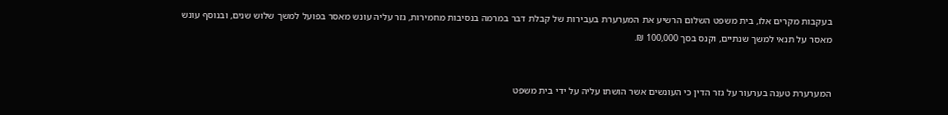בעקבות מקרים אלו, בית משפט השלום הרשיע את המערערת בעבירות של קבלת דבר במרמה בנסיבות מחמירות, גזר עליה עונש מאסר בפועל למשך שלוש שנים, ובנוסף עונש מאסר על תנאי למשך שנתיים, וקנס בסך 100,000 ₪.


המערערת טענה בערעור על גזר הדין כי העונשים אשר הושתו עליה על ידי בית משפט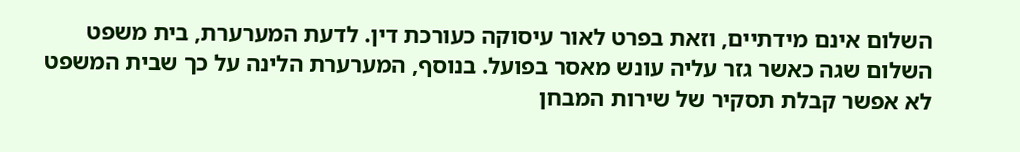השלום אינם מידתיים, וזאת בפרט לאור עיסוקה כעורכת דין. לדעת המערערת, בית משפט השלום שגה כאשר גזר עליה עונש מאסר בפועל. בנוסף, המערערת הלינה על כך שבית המשפט לא אפשר קבלת תסקיר של שירות המבחן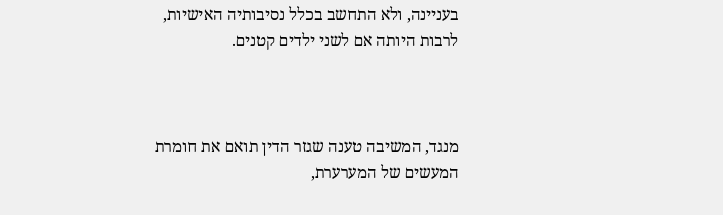בעניינה, ולא התחשב בכלל נסיבותיה האישיות, לרבות היותה אם לשני ילדים קטנים.



מנגד, המשיבה טענה שגזר הדין תואם את חומרת המעשים של המערערת,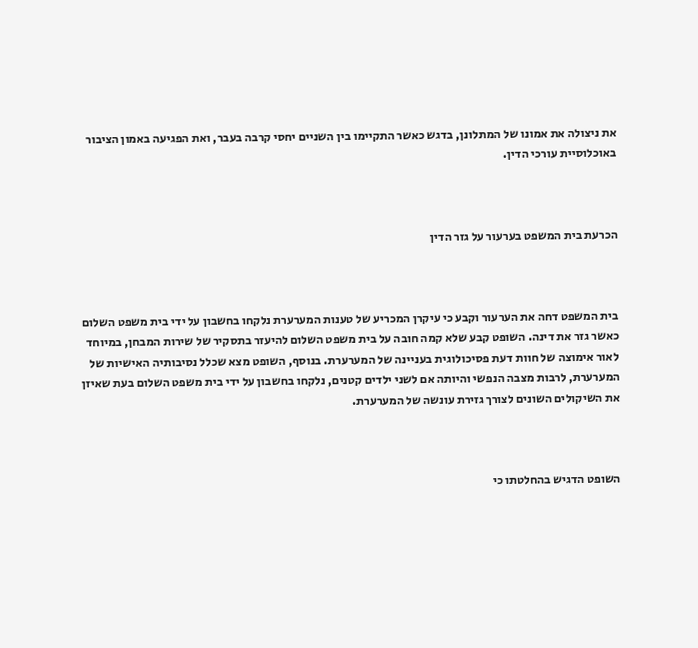את ניצולה את אמונו של המתלונן, בדגש כאשר התקיימו בין השניים יחסי קרבה בעבר, ואת הפגיעה באמון הציבור באוכלוסיית עורכי הדין.



הכרעת בית המשפט בערעור על גזר הדין



בית המשפט דחה את הערעור וקבע כי עיקרן המכריע של טענות המערערת נלקחו בחשבון על ידי בית משפט השלום כאשר גזר את דינה. השופט קבע שלא קמה חובה על בית משפט השלום להיעזר בתסקיר של שירות המבחן, במיוחד לאור אימוצה של חוות דעת פסיכולוגית בעניינה של המערערת. בנוסף, השופט מצא שכלל נסיבותיה האישיות של המערערת, לרבות מצבה הנפשי והיותה אם לשני ילדים קטנים, נלקחו בחשבון על ידי בית משפט השלום בעת שאיזן את השיקולים השונים לצורך גזירת עונשה של המערערת.



השופט הדגיש בהחלטתו כי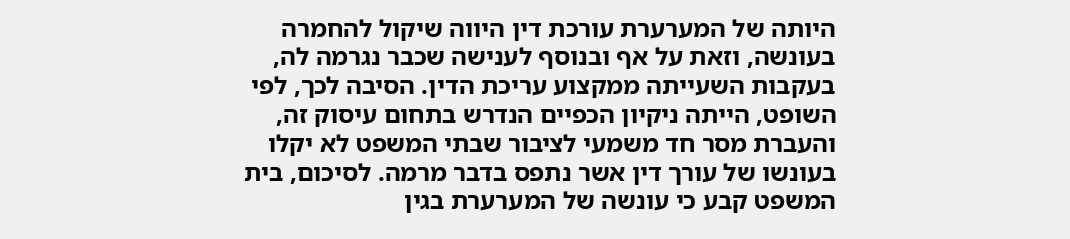היותה של המערערת עורכת דין היווה שיקול להחמרה בעונשה, וזאת על אף ובנוסף לענישה שכבר נגרמה לה, בעקבות השעייתה ממקצוע עריכת הדין. הסיבה לכך, לפי השופט, הייתה ניקיון הכפיים הנדרש בתחום עיסוק זה, והעברת מסר חד משמעי לציבור שבתי המשפט לא יקלו בעונשו של עורך דין אשר נתפס בדבר מרמה. לסיכום, בית המשפט קבע כי עונשה של המערערת בגין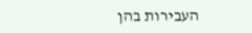העבירות בהן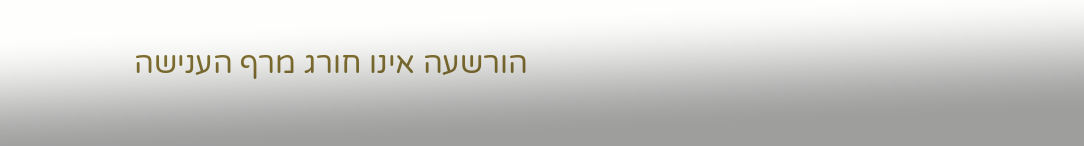הורשעה אינו חורג מרף הענישה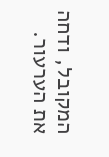המקובל, ודחה את הערעור.